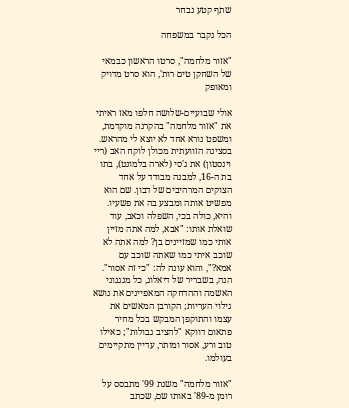שתף קטע נבחר

הכל נקבר במשפחה

"אזור מלחמה", סרטו הראשון כבמאי של השחקן טים רות', הוא סרט מדויק ומאופק

אולי שבועיים-שלושה חלפו מאז ראיתי את "אזור מלחמה" בהקרנה מוקדמת, ומשפט נורא אחד לא יוצא לי מהראש. בסצינה הזוועתית מכולן לוקח האב (ריי וינסטון) את ג'סי (לארה בלמונט), בתו בת ה-16, למבנה מבודד על אחד הצוקים המרהיבים של דבון. שם הוא מפשיט אותה ומבצע בה את פשעיו. והיא, כולה בכי, השפלה וכאב, עוד שואלת אותו: "אבא, למה אתה מזיין אותי כמו שמזיינים בן? למה אתה לא שוכב איתי כמו שאתה שוכב עם אמא?", והוא עונה לה: "כי זה אסור". הנה, בשבריר של דיאלוג, כל מנגנוני האשמה וההדחקה המאפיינים את נושא גילוי העריות; הקורבן המאשים את עצמו והתוקפן המבקש בכל מחיר פתאום דווקא "להציב גבולות"; כאילו טוב ורע, אסור ומותר, עדיין מתקיימים בעולמו.

"אזור מלחמה" משנת 99' מתבסס על רומן מ-89' באותו שם, שכתב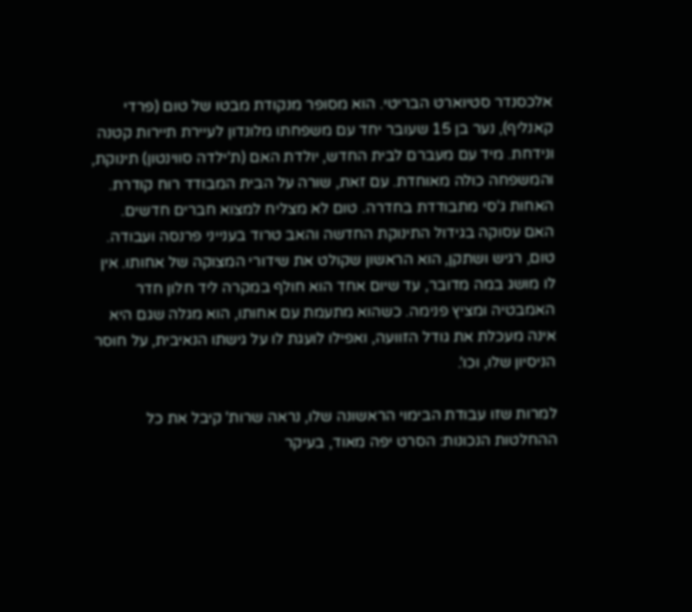אלכסנדר סטיוארט הבריטי. הוא מסופר מנקודת מבטו של טום (פרדי קאנליף), נער בן 15 שעובר יחד עם משפחתו מלונדון לעיירת תיירות קטנה ונידחת. מיד עם מעברם לבית החדש, יולדת האם (ת'ילדה סווינטון) תינוקת, והמשפחה כולה מאוחדת. עם זאת, שורה על הבית המבודד רוח קודרת. האחות ג'סי מתבודדת בחדרה. טום לא מצליח למצוא חברים חדשים. האם עסוקה בגידול התינוקת החדשה והאב טרוד בענייני פרנסה ועבודה. טום, רגיש ושתקן, הוא הראשון שקולט את שידורי המצוקה של אחותו. אין לו מושג במה מדובר, עד שיום אחד הוא חולף במקרה ליד חלון חדר האמבטיה ומציץ פנימה. כשהוא מתעמת עם אחותו, הוא מגלה שגם היא אינה מעכלת את גודל הזוועה, ואפילו לועגת לו על גישתו הנאיבית, על חוסר הניסיון שלו, וכו'.

למרות שזו עבודת הבימוי הראשונה שלו, נראה שרות' קיבל את כל ההחלטות הנכונות: הסרט יפה מאוד, בעיקר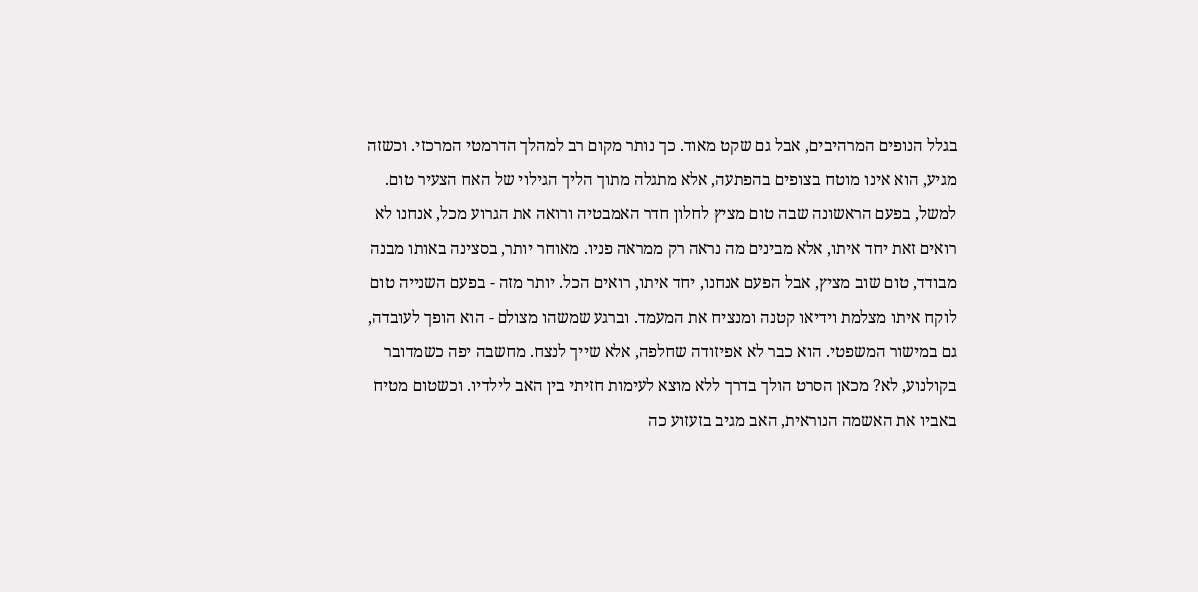בגלל הנופים המרהיבים, אבל גם שקט מאוד. כך נותר מקום רב למהלך הדרמטי המרכזי. וכשזה מגיע, הוא אינו מוטח בצופים בהפתעה, אלא מתגלה מתוך הליך הגילוי של האח הצעיר טום. למשל, בפעם הראשונה שבה טום מציץ לחלון חדר האמבטיה ורואה את הגרוע מכל, אנחנו לא רואים זאת יחד איתו, אלא מבינים מה נראה רק ממראה פניו. מאוחר יותר, בסצינה באותו מבנה מבודד, טום שוב מציץ, אבל הפעם אנחנו, יחד איתו, רואים הכל. יותר מזה - בפעם השנייה טום לוקח איתו מצלמת וידיאו קטנה ומנציח את המעמד. וברגע שמשהו מצולם - הוא הופך לעובדה, גם במישור המשפטי. הוא כבר לא אפיזודה שחלפה, אלא שייך לנצח. מחשבה יפה כשמדובר בקולנוע, לא? מכאן הסרט הולך בדרך ללא מוצא לעימות חזיתי בין האב לילדיו. וכשטום מטיח באביו את האשמה הנוראית, האב מגיב בזעזוע כה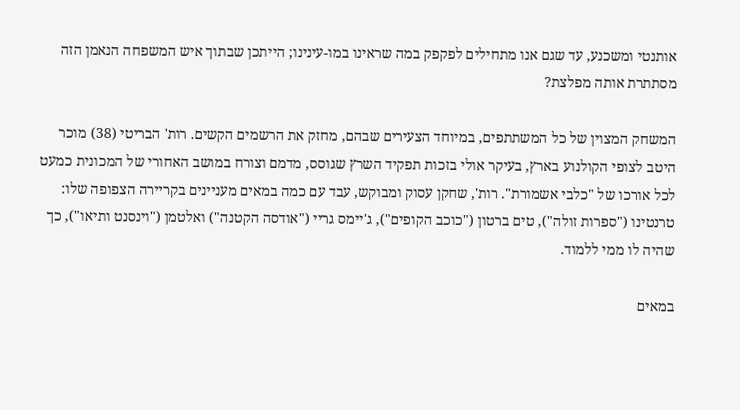אותנטי ומשכנע, עד שגם אנו מתחילים לפקפק במה שראינו במו-עינינו; הייתכן שבתוך איש המשפחה הנאמן הזה מסתתרת אותה מפלצת?

המשחק המצוין של כל המשתתפים, במיוחד הצעירים שבהם, מחזק את הרשמים הקשים. רות' הבריטי (38) מוכר היטב לצופי הקולנוע בארץ, בעיקר אולי בזכות תפקיד השרץ שגוסס, מדמם וצורח במושב האחורי של המכונית כמעט לכל אורכו של "כלבי אשמורת". רות', שחקן עסוק ומבוקש, עבד עם כמה במאים מעניינים בקריירה הצפופה שלו: טרנטינו ("ספרות זולה"), טים ברטון ("כוכב הקופים"), ג'יימס גריי ("אודסה הקטנה") ואלטמן ("וינסנט ותיאו"), כך שהיה לו ממי ללמוד.

במאים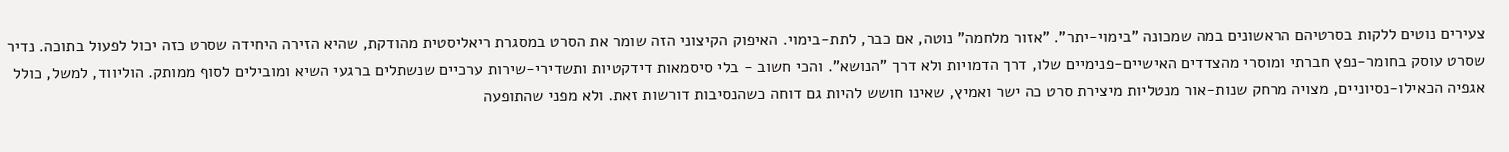צעירים נוטים ללקות בסרטיהם הראשונים במה שמכונה "בימוי-יתר". "אזור מלחמה" נוטה, אם כבר, לתת-בימוי. האיפוק הקיצוני הזה שומר את הסרט במסגרת ריאליסטית מהודקת, שהיא הזירה היחידה שסרט כזה יכול לפעול בתוכה. נדיר שסרט עוסק בחומר-נפץ חברתי ומוסרי מהצדדים האישיים-פנימיים שלו, דרך הדמויות ולא דרך "הנושא". והכי חשוב - בלי סיסמאות דידקטיות ותשדירי-שירות ערכיים שנשתלים ברגעי השיא ומובילים לסוף ממותק. הוליווד, למשל, כולל אגפיה הכאילו-נסיוניים, מצויה מרחק שנות-אור מנטליות מיצירת סרט כה ישר ואמיץ, שאינו חושש להיות גם דוחה כשהנסיבות דורשות זאת. ולא מפני שהתופעה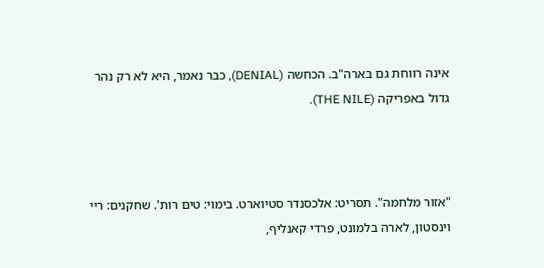אינה רווחת גם בארה"ב. הכחשה (DENIAL), כבר נאמר, היא לא רק נהר גדול באפריקה (THE NILE).



"אזור מלחמה". תסריט: אלכסנדר סטיוארט. בימוי: טים רות'. שחקנים: ריי וינסטון, לארה בלמונט, פרדי קאנליף,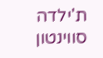ת'ילדה סווינטון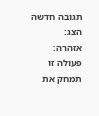תגובה חדשה
הצג:
אזהרה:
פעולה זו תמחק את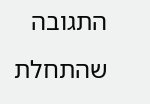התגובה שהתחלת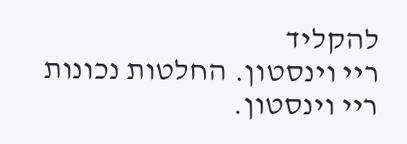להקליד
ריי וינסטון. החלטות נכונות
ריי וינסטון.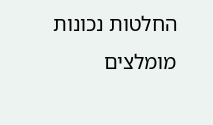החלטות נכונות
מומלצים